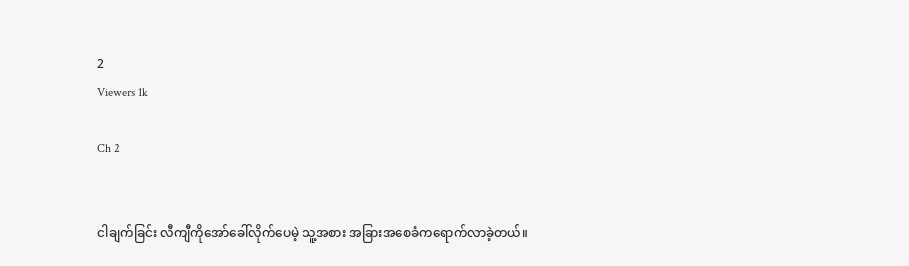2
Viewers 1k

Ch 2


ငါချက်ခြင်း လီကျီကိုအော်ခေါ်လိုက်ပေမဲ့ သူ့အစား အခြားအစေခံကရောက်လာခဲ့တယ်။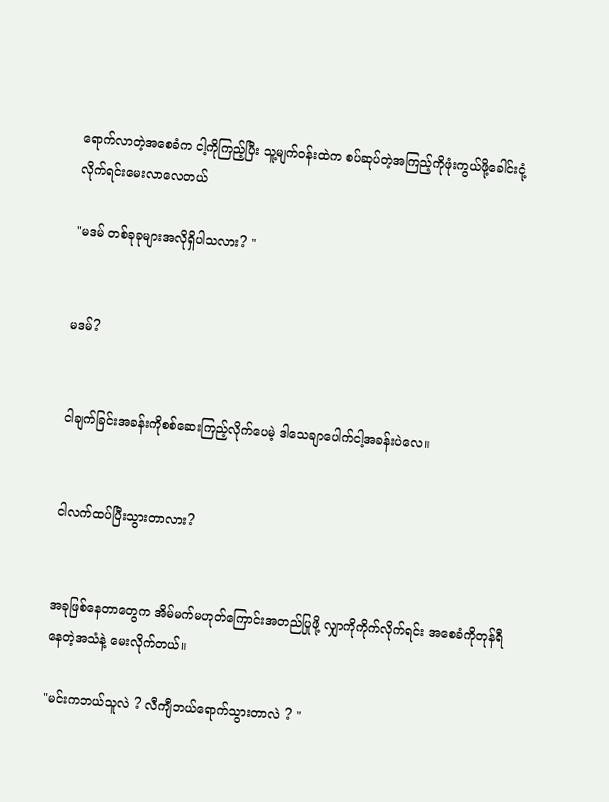ရောက်လာတဲ့အစေခံက ငါ့ကိုကြည့်ပြီး သူ့မျက်၀န်းထဲက စပ်ဆုပ်တဲ့အကြည့်ကိုဖုံးကွယ်ဖို့ခေါင်းငုံ့လိုက်ရင်းမေးလာလေတယ်

"မဒမ် တစ်ခုခုများအလိုရှိပါသလား? "


မဒမ်?


ငါချက်ခြင်းအခန်းကိုစစ်ဆေးကြည့်လိုက်ပေမဲ့ ဒါသေချာပေါက်ငါ့အခန်းပဲလေ။


ငါလက်ထပ်ပြီးသွားတာလား?


အခုဖြစ်နေတာတွေက အိမ်မက်မဟုတ်ကြောင်းအတည်ပြုဖို့ လျှာကိုကိုက်လိုက်ရင်း အစေခံကိုတုန်ရီနေတဲ့အသံနဲ့ မေးလိုက်တယ်။

"မင်းကဘယ်သူလဲ ? လီကျီဘယ်ရောက်သွားတာလဲ ? "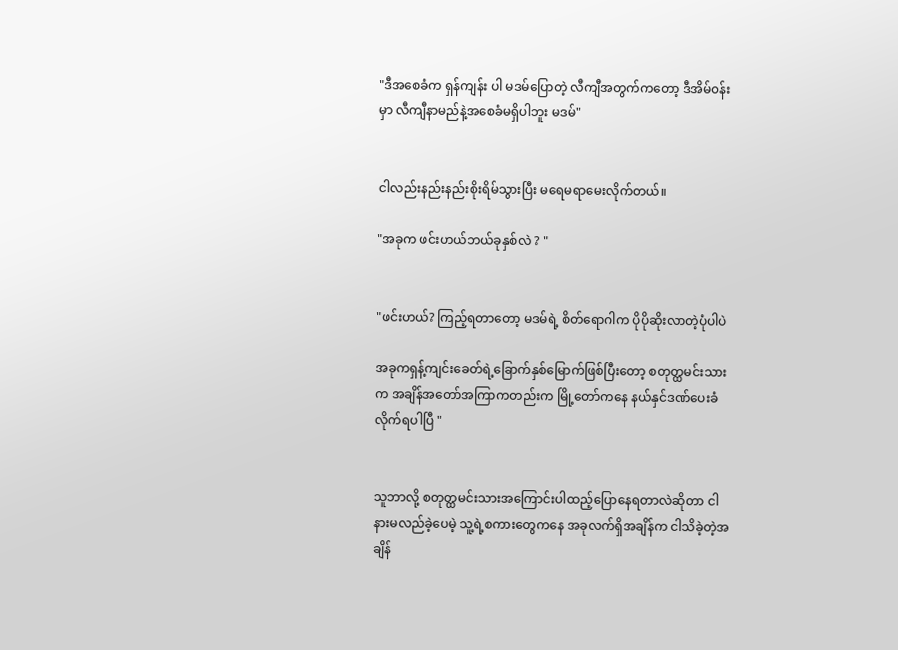"ဒီအစေခံက ရှန်ကျန်း ပါ မဒမ်ပြောတဲ့ လီကျီအတွက်ကတော့ ဒီအိမ်၀န်းမှာ လီကျီနာမည်နဲ့အစေခံမရှိပါဘူး မဒမ်"


ငါလည်းနည်းနည်းစိုးရိမ်သွားပြီး မရေမရာမေးလိုက်တယ်။

"အခုက ဖင်းဟယ်ဘယ်ခုနှစ်လဲ ? "


"ဖင်းဟယ်? ကြည့်ရတာတော့ မဒမ်ရဲ့ စိတ်ရောဂါက ပိုပိုဆိုးလာတဲ့ပုံပါပဲ

အခုကရှန့်ကျင်း‌ခေတ်ရဲ့ခြောက်နှစ်မြောက်ဖြစ်ပြီးတော့ စတုတ္ထမင်းသားက အချိန်အတော်အကြာကတည်းက မြို့တော်ကနေ နယ်နှင်ဒဏ်ပေးခံလိုက်ရပါပြီ "


သူဘာလို့ စတုတ္ထမင်းသားအကြောင်းပါထည့်ပြောနေရတာလဲဆိုတာ ငါနားမလည်ခဲ့ပေမဲ့ သူ့ရဲ့စကားတွေကနေ အခုလက်ရှိအချိန်က ငါသိခဲ့တဲ့အချိန်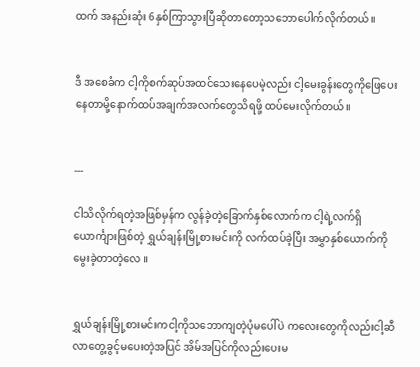ထက် အနည်းဆုံး 6နှစ်ကြာသွားပြီဆို‌တာတော့သဘောပေါက်လိုက်တယ်။


ဒီ အစေခံက ငါ့ကိုစက်ဆုပ်အထင်သေးနေပေမဲ့လည်း ငါ့မေးခွန်းတွေကိုဖြေပေးနေတာမို့နောက်ထပ်အချက်အလက်တွေသိရဖို့ ထပ်မေးလိုက်တယ်။


---

ငါသိလိုက်ရတဲ့အဖြစ်မှန်က လွန်ခဲ့တဲ့ခြောက်နှစ်လောက်က ငါ့ရဲ့လက်ရှိ ယောင်္ကျားဖြစ်တဲ့ ရွှယ်ချန်းမြို့စားမင်းကို လက်ထပ်ခဲ့ပြီး အမွှာနှစ်ယောက်ကိုမွေးခဲ့တာတဲ့လေ ။


ရွှယ်ချန်းမြို့စားမင်းကငါ့ကိုသဘောကျတဲ့ပုံမပေါ်ပဲ ကလေးတွေကိုလည်းငါ့ဆီလာတွေ့ခွင့်မပေးတဲ့အပြင် အိမ်အပြင်ကိုလည်းပေးမ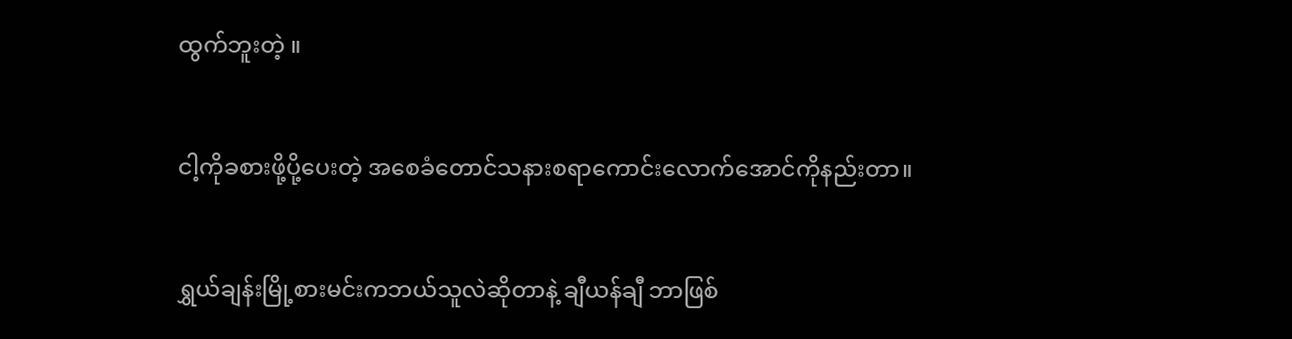ထွက်ဘူးတဲ့ ။


ငါ့ကိုခစားဖို့‌ပို့ပေးတဲ့ အစေခံတောင်သနားစရာ‌ကောင်း‌လောက်အောင်ကိုနည်းတာ။


ရွှယ်ချန်းမြို့စားမင်းကဘယ်သူလဲဆိုတာနဲ့ ချီယန်ချီ ဘာဖြစ်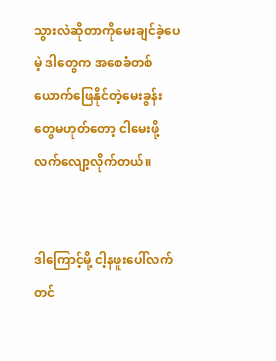သွားလဲဆိုတာကိုမေးချင်ခဲ့ပေမဲ့ ဒါတွေက အစေခံတစ်ယောက်ဖြေနိုင်တဲ့မေးခွန်းတွေမဟုတ်တော့ ငါမေးဖို့လက်လျော့လိုက်တယ်။


ဒါကြောင့်မို့ ငါ့နဖူးပေါ်လက်တင်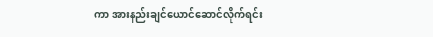ကာ အားနည်းချင်ယောင်ဆောင်လိုက်ရင်း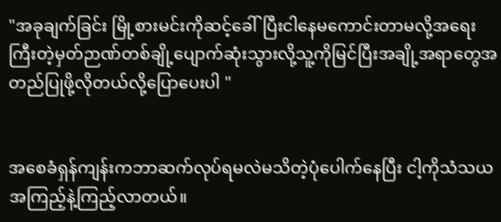"အခုချက်ခြင်း ‌မြို့စားမင်းကိုဆင့်ခေါ်ပြီးငါနေမကောင်းတာမလို့အရေးကြီးတဲ့မှတ်ဉာဏ်တစ်ချို့ပျောက်ဆုံးသွားလို့သူ့ကိုမြင်ပြီးအချို့အရာတွေအတည်ပြုဖို့လို‌တယ်လို့ပြောပေးပါ "


အစေခံရှန်ကျန်းကဘာဆက်လုပ်ရမလဲမသိတဲ့ပုံပေါက်နေပြီး ငါ့ကိုသံသယအကြည့်နဲ့ကြည့်လာတယ်။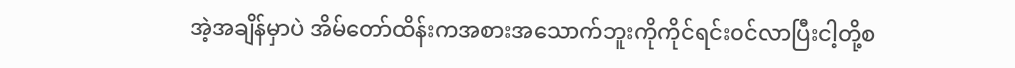အဲ့အချိန်မှာပဲ အိမ်တော်ထိန်းကအ‌စားအသောက်ဘူးကိုကိုင်ရင်း၀င်လာပြီးငါ့တို့စ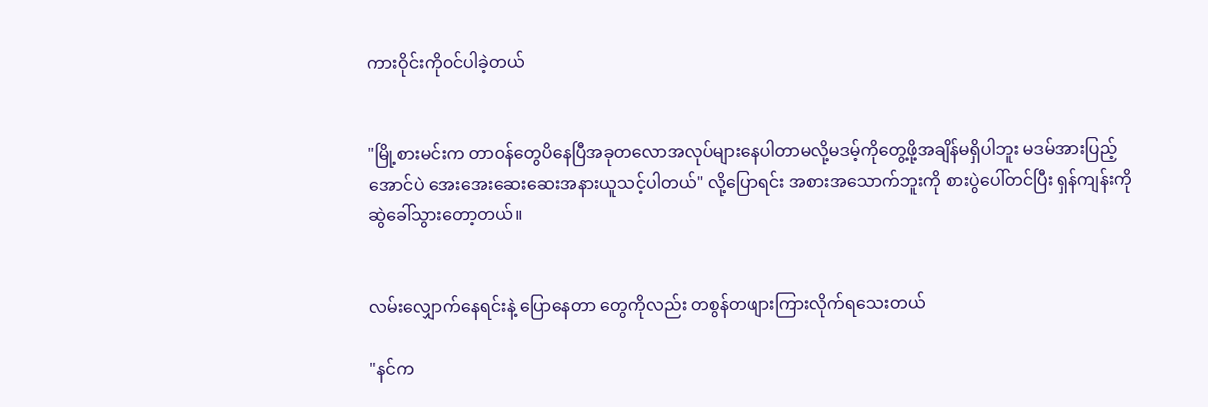ကားဝိုင်းကို၀င်ပါခဲ့တယ်


"မြို့စားမင်းက တာ၀န်တွေပိနေပြီအခုတလောအလုပ်များနေပါတာမလို့မ‌ဒမ့်ကိုတွေ့ဖို့အချိန်မရှိပါဘူး မဒမ်အားပြည့်အောင်ပဲ အေးအေးဆေးဆေးအနားယူသင့်ပါတယ်" လို့ပြောရင်း အ‌စားအသောက်ဘူးကို စားပွဲပေါ်တင်ပြီး ရှန်ကျန်းကို ဆွဲခေါ်သွားတော့တယ်။


လမ်းလျှောက်နေရင်းနဲ့ ပြောနေတာ တွေကိုလည်း တစွန်တဖျားကြားလိုက်ရသေးတယ်

"နင်က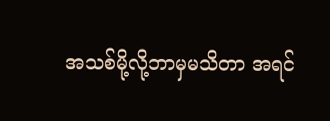အသစ်မို့လို့ဘာမှမသိတာ အရင်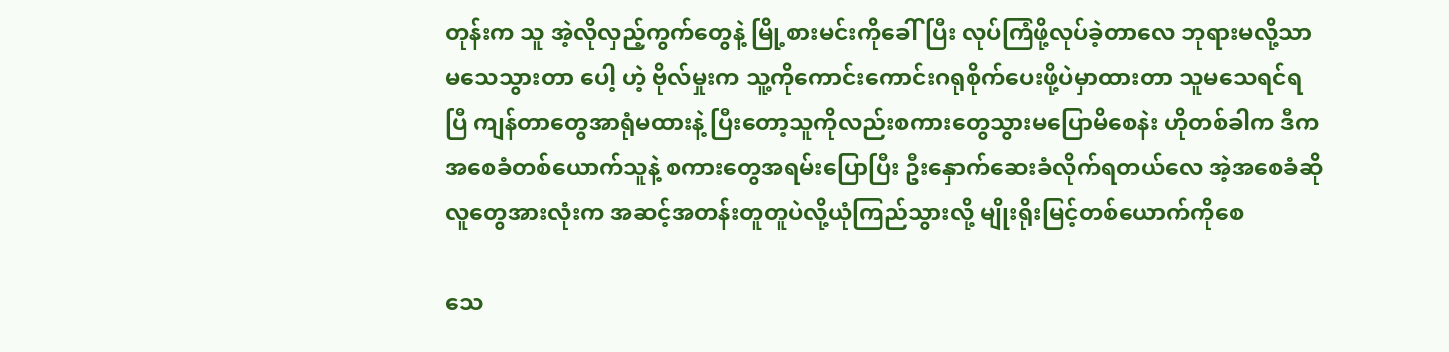တုန်းက သူ အဲ့လိုလှည့်ကွက်တွေနဲ့ မြို့စားမင်းကိုခေါ်ပြီး လုပ်ကြံဖို့လုပ်ခဲ့တာလေ ဘုရားမလို့သာမသေသွားတာ ပေါ့ ဟဲ့ ဗိုလ်မှုးက သူ့ကိုကောင်းကောင်းဂရုစိုက်ပေးဖို့ပဲမှာထားတာ သူမသေရင်ရပြီ ကျန်တာတွေအာရုံမထားနဲ့ ပြီးတော့သူကိုလည်းစကားတွေသွားမပြောမိစေနဲး ဟိုတစ်ခါက ဒီကအစေခံတစ်‌‌ယောက်သူနဲ့ စကားတွေအရမ်းပြောပြီး ဦးနှောက်ဆေးခံလိုက်ရတယ်လေ အဲ့အစေခံဆို လူတွေအားလုံးက အဆင့်အတန်းတူတူပဲလို့ယုံကြည်သွားလို့ မျိုးရိုးမြင့်တစ်ယောက်ကိုစေ

သေ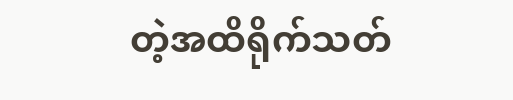တဲ့အထိရိုက်သတ်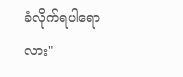ခံလိုက်ရပါရောလား"